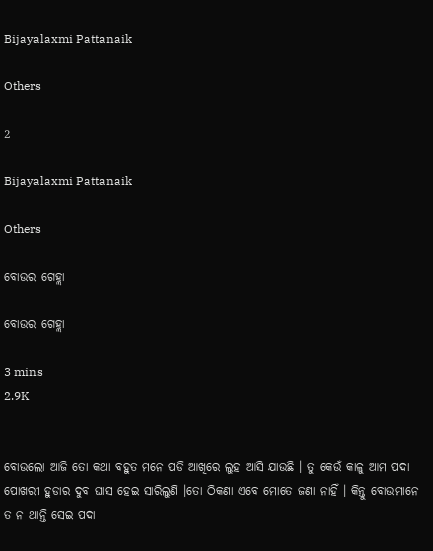Bijayalaxmi Pattanaik

Others

2

Bijayalaxmi Pattanaik

Others

ବୋଉର ଗେହ୍ଲା

ବୋଉର ଗେହ୍ଲା

3 mins
2.9K


ବୋଉଲୋ ଆଜି ତୋ କଥା ବହୁତ ମନେ ପଡି ଆଖିରେ ଲୁହ ଆସି ଯାଉଛି । ତୁ କେଉଁ କାଳୁ ଆମ ପଦା ପୋଖରୀ ହୁଡାର ଦୁବ ଘାସ ହେଇ ସାରିଲୁଣି ।ତୋ ଠିକଣା ଏବେ ମୋତେ ଜଣା ନାହିଁ । କିନ୍ତୁ ବୋଉମାନେ ତ ନ ଥାନ୍ତି ସେଇ ପଦା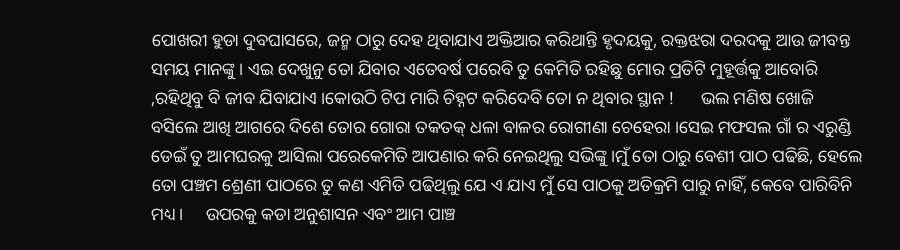ପୋଖରୀ ହୁଡା ଦୁବଘାସରେ, ଜନ୍ମ ଠାରୁ ଦେହ ଥିବାଯାଏ ଅକ୍ତିଆର କରିଥାନ୍ତି ହୃଦୟକୁ, ରକ୍ତଝରା ଦରଦକୁ ଆଉ ଜୀବନ୍ତ ସମୟ ମାନଙ୍କୁ । ଏଇ ଦେଖୁନୁ ତୋ ଯିବାର ଏତେବର୍ଷ ପରେବି ତୁ କେମିତି ରହିଛୁ ମୋର ପ୍ରତିଟି ମୁହୂର୍ତ୍ତକୁ ଆବୋରି ,ରହିଥିବୁ ବି ଜୀବ ଯିବାଯାଏ ।କୋଉଠି ଟିପ ମାରି ଚିହ୍ନଟ କରିଦେବି ତୋ ନ ଥିବାର ସ୍ଥାନ !      ଭଲ ମଣିଷ ଖୋଜି ବସିଲେ ଆଖି ଆଗରେ ଦିଶେ ତୋର ଗୋରା ତକତକ୍ ଧଳା ବାଳର ରୋଗୀଣା ଚେହେରା ।ସେଇ ମଫସଲ ଗାଁ ର ଏରୁଣ୍ଡି ଡେଇଁ ତୁ ଆମଘରକୁ ଆସିଲା ପରେକେମିତି ଆପଣାର କରି ନେଇଥିଲୁ ସଭିଙ୍କୁ ।ମୁଁ ତୋ ଠାରୁ ବେଶୀ ପାଠ ପଢିଛି, ହେଲେ ତୋ ପଞ୍ଚମ ଶ୍ରେଣୀ ପାଠରେ ତୁ କଣ ଏମିତି ପଢିଥିଲୁ ଯେ ଏ ଯାଏ ମୁଁ ସେ ପାଠକୁ ଅତିକ୍ରମି ପାରୁ ନାହିଁ, କେବେ ପାରିବିନି ମଧ୍ୟ ।     ଉପରକୁ କଡା ଅନୁଶାସନ ଏବଂ ଆମ ପାଞ୍ଚ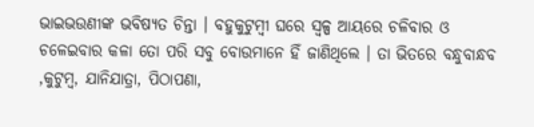ଭାଇଭଉଣୀଙ୍କ ଭବିଷ୍ୟତ ଚିନ୍ତା । ବହୁକୁଟୁମ୍ବୀ ଘରେ ସ୍ବଳ୍ପ ଆୟରେ ଚଳିବାର ଓ ଚଳେଇବାର କଳା ତୋ ପରି ସବୁ ବୋଉମାନେ ହିଁ ଜାଣିଥିଲେ । ତା ଭିତରେ ବନ୍ଧୁବାନ୍ଧବ ,କୁଟୁମ୍ବ, ଯାନିଯାତ୍ରା, ପିଠାପଣା,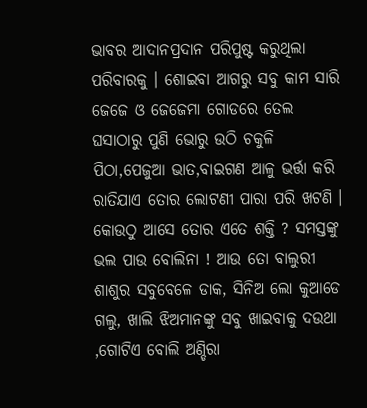ଭାବର ଆଦାନପ୍ରଦାନ ପରିପୁଷ୍ଟ କରୁଥିଲା ପରିବାରକୁ । ଶୋଇବା ଆଗରୁ ସବୁ କାମ ସାରି ଜେଜେ ଓ ଜେଜେମା ଗୋଡରେ ତେଲ ଘସାଠାରୁ ପୁଣି ଭୋରୁ ଉଠି ଚକୁଳି ପିଠା,ପେଜୁଆ ଭାତ,ବାଇଗଣ ଆଳୁ ଭର୍ତ୍ତା କରି ରାତିଯାଏ ତୋର ଲୋଟଣୀ ପାରା ପରି ଖଟଣି । କୋଉଠୁ ଆସେ ତୋର ଏତେ ଶକ୍ତି ? ସମସ୍ତଙ୍କୁ ଭଲ ପାଉ ବୋଲିନା ! ଆଉ ତୋ ବାଲୁରୀ ଶାଶୁର ସବୁବେଳେ ଡାକ, ସିନିଅ ଲୋ କୁଆଡେ ଗଲୁ, ଖାଲି ଝିଅମାନଙ୍କୁ ସବୁ ଖାଇବାକୁ ଦଉଥା ,ଗୋଟିଏ ବୋଲି ଅଣ୍ଡିରା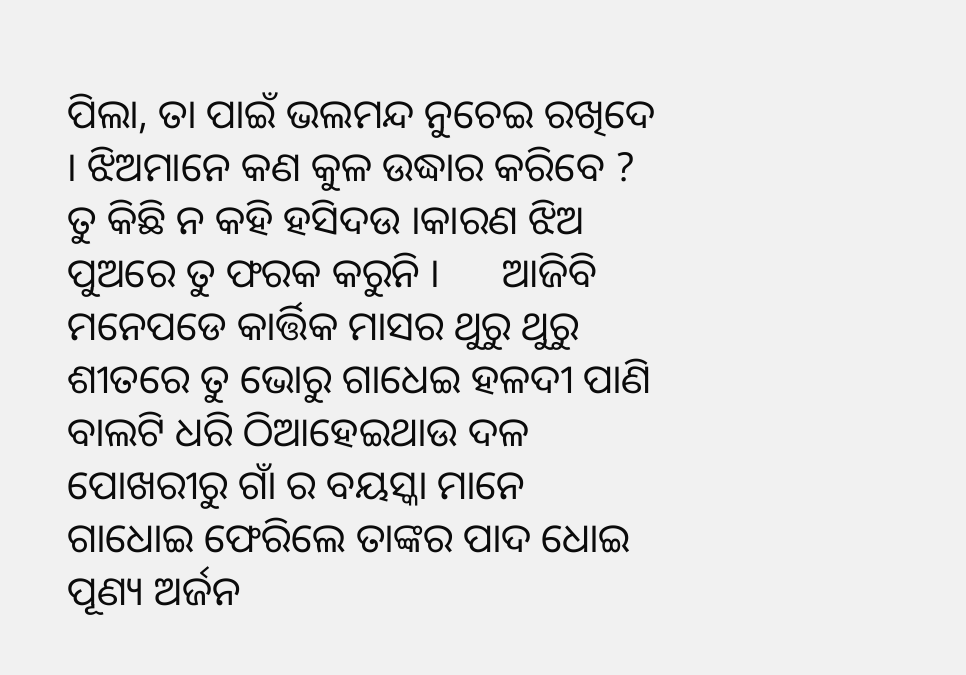ପିଲା, ତା ପାଇଁ ଭଲମନ୍ଦ ନୁଚେଇ ରଖିଦେ । ଝିଅମାନେ କଣ କୁଳ ଉଦ୍ଧାର କରିବେ ? ତୁ କିଛି ନ କହି ହସିଦଉ ।କାରଣ ଝିଅ ପୁଅରେ ତୁ ଫରକ କରୁନି ।      ଆଜିବି ମନେପଡେ କାର୍ତ୍ତିକ ମାସର ଥୁରୁ ଥୁରୁ ଶୀତରେ ତୁ ଭୋରୁ ଗାଧେଇ ହଳଦୀ ପାଣି ବାଲଟି ଧରି ଠିଆହେଇଥାଉ ଦଳ ପୋଖରୀରୁ ଗାଁ ର ବୟସ୍କା ମାନେ ଗାଧୋଇ ଫେରିଲେ ତାଙ୍କର ପାଦ ଧୋଇ ପୂଣ୍ୟ ଅର୍ଜନ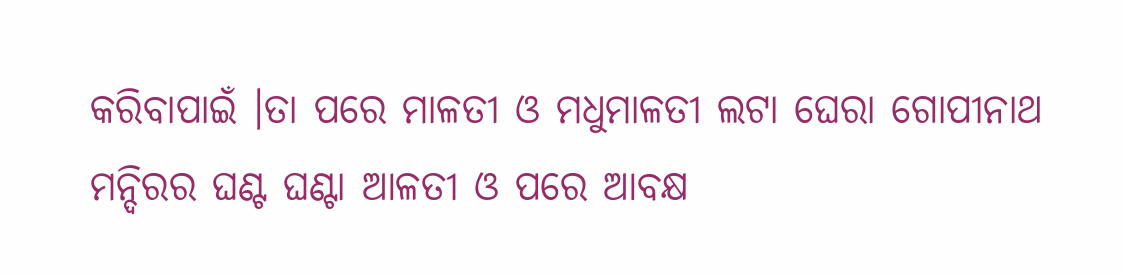କରିବାପାଇଁ ।ତା ପରେ ମାଳତୀ ଓ ମଧୁମାଳତୀ ଲଟା ଘେରା ଗୋପୀନାଥ ମନ୍ଦିରର ଘଣ୍ଟ ଘଣ୍ଟା ଆଳତୀ ଓ ପରେ ଆବକ୍ଷ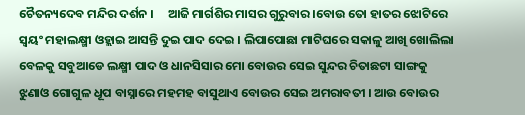ଚୈତନ୍ୟଦେବ ମନ୍ଦିର ଦର୍ଶନ ।     ଆଜି ମାର୍ଗଶିର ମାସର ଗୁରୁବାର ।ବୋଉ ତୋ ହାତର ଝୋଟିରେ ସ୍ବୟଂ ମହାଲକ୍ଷ୍ମୀ ଓହ୍ଲାଇ ଆସନ୍ତି ଦୁଇ ପାଦ ଦେଇ । ଲିପାପୋଛା ମାଟିଘରେ ସକାଳୁ ଆଖି ଖୋଲିଲା ବେଳକୁ ସବୁଆଡେ ଲକ୍ଷ୍ମୀ ପାଦ ଓ ଧାନସିସାର ମୋ ବୋଉର ସେଇ ସୁନ୍ଦର ଚିତାଛଟା ସାଙ୍ଗକୁ ଝୁଣାଓ ଗୋଗୁଳ ଧୂପ ବାସ୍ନାରେ ମହମହ ବାସୁଥାଏ ବୋଉର ସେଇ ଅମରାବତୀ । ଆଉ ବୋଉର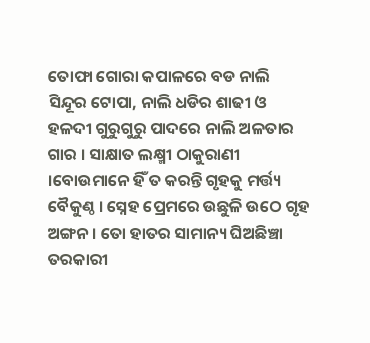ତୋଫା ଗୋରା କପାଳରେ ବଡ ନାଲି ସିନ୍ଦୂର ଟୋପା, ନାଲି ଧଡିର ଶାଢୀ ଓ ହଳଦୀ ଗୁରୁଗୁରୁ ପାଦରେ ନାଲି ଅଳତାର ଗାର । ସାକ୍ଷାତ ଲକ୍ଷ୍ମୀ ଠାକୁରାଣୀ ।ବୋଉମାନେ ହିଁ ତ କରନ୍ତି ଗୃହକୁ ମର୍ତ୍ତ୍ୟ ବୈକୁଣ୍ଠ । ସ୍ନେହ ପ୍ରେମରେ ଉଛୁଳି ଉଠେ ଗୃହ ଅଙ୍ଗନ । ତୋ ହାତର ସାମାନ୍ୟ ଘିଅଛିଞ୍ଚା ତରକାରୀ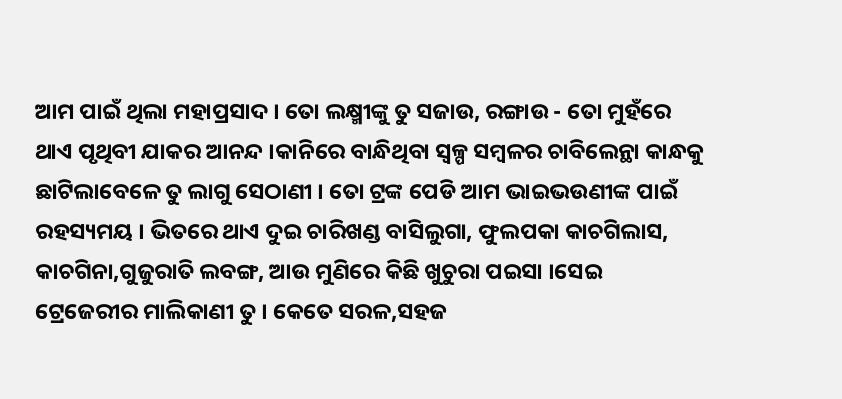ଆମ ପାଇଁ ଥିଲା ମହାପ୍ରସାଦ । ତୋ ଲକ୍ଷ୍ମୀଙ୍କୁ ତୁ ସଜାଉ, ରଙ୍ଗାଉ - ତୋ ମୁହଁରେ ଥାଏ ପୃଥିବୀ ଯାକର ଆନନ୍ଦ ।କାନିରେ ବାନ୍ଧିଥିବା ସ୍ବଳ୍ପ ସମ୍ବଳର ଚାବିଲେନ୍ଥା କାନ୍ଧକୁ ଛାଟିଲାବେଳେ ତୁ ଲାଗୁ ସେଠାଣୀ । ତୋ ଟ୍ରଙ୍କ ପେଡି ଆମ ଭାଇଭଉଣୀଙ୍କ ପାଇଁ ରହସ୍ୟମୟ । ଭିତରେ ଥାଏ ଦୁଇ ଚାରିଖଣ୍ଡ ବାସିଲୁଗା, ଫୁଲପକା କାଚଗିଲାସ, କାଚଗିନା,ଗୁଜୁରାତି ଲବଙ୍ଗ, ଆଉ ମୁଣିରେ କିଛି ଖୁଚୁରା ପଇସା ।ସେଇ ଟ୍ରେଜେରୀର ମାଲିକାଣୀ ତୁ । କେତେ ସରଳ,ସହଜ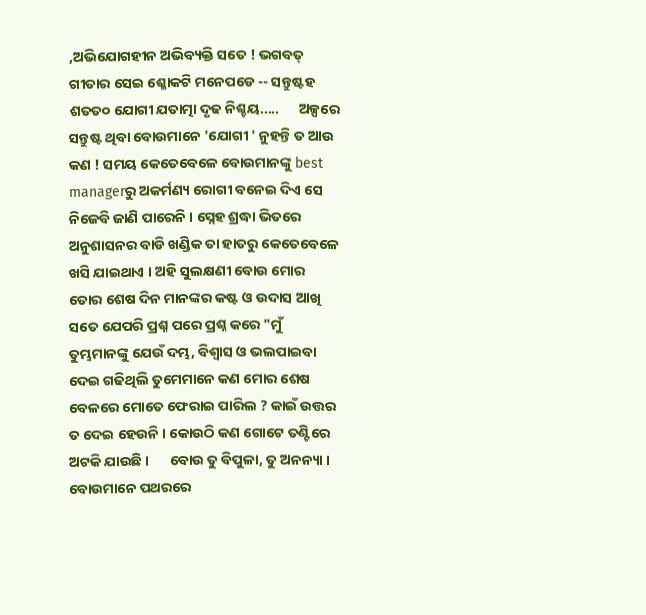,ଅଭିଯୋଗହୀନ ଅଭିବ୍ୟକ୍ତି ସତେ ! ଭଗବତ୍ ଗୀତାର ସେଇ ଶ୍ଳୋକଟି ମନେପଡେ -- ସନ୍ତୁଷ୍ଟହ ଶତତ୦ ଯୋଗୀ ଯତାତ୍ମା ଦୃଢ ନିଶ୍ଚୟ.....      ଅଳ୍ପରେ ସନ୍ତୁଷ୍ଟ ଥିବା ବୋଉମାନେ 'ଯୋଗୀ ' ନୁହନ୍ତି ତ ଆଉ କଣ ! ସମୟ କେତେବେଳେ ବୋଉମାନଙ୍କୁ best managerରୁ ଅକର୍ମଣ୍ୟ ରୋଗୀ ବନେଇ ଦିଏ ସେ ନିଜେବି ଜାଣି ପାରେନି । ସ୍ନେହ ଶ୍ରଦ୍ଧା ଭିତରେ ଅନୁଶାସନର ବାଡି ଖଣ୍ଡିକ ତା ହାତରୁ କେତେବେଳେ ଖସି ଯାଇଥାଏ । ଅହି ସୁଲକ୍ଷଣୀ ବୋଉ ମୋର ତୋର ଶେଷ ଦିନ ମାନଙ୍କର କଷ୍ଟ ଓ ଉଦାସ ଆଖି ସତେ ଯେପରି ପ୍ରଶ୍ନ ପରେ ପ୍ରଶ୍ନ କରେ "ମୁଁ ତୁମ୍ଭମାନଙ୍କୁ ଯେଉଁ ଦମ୍ଭ, ବିଶ୍ବାସ ଓ ଭଲପାଇବା ଦେଇ ଗଢିଥିଲି ତୁମେମାନେ କଣ ମୋର ଶେଷ ବେଳରେ ମୋତେ ଫେରାଇ ପାରିଲ ? କାଇଁ ଉତ୍ତର ତ ଦେଇ ହେଉନି । କୋଉଠି କଣ ଗୋଟେ ତଣ୍ଟିରେ ଅଟକି ଯାଉଛି ।      ବୋଉ ତୁ ବିପୁଳା, ତୁ ଅନନ୍ୟା । ବୋଉମାନେ ପଥରରେ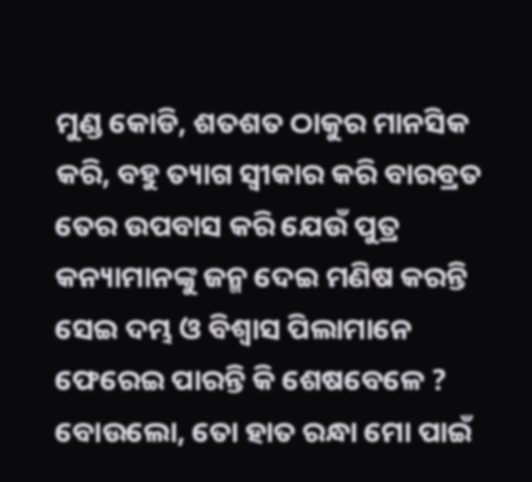ମୁଣ୍ଡ କୋଡି, ଶତଶତ ଠାକୁର ମାନସିକ କରି, ବହୁ ତ୍ୟାଗ ସ୍ବୀକାର କରି ବାରବ୍ରତ ତେର ଉପବାସ କରି ଯେଉଁ ପୁତ୍ର କନ୍ୟାମାନଙ୍କୁ ଜନ୍ମ ଦେଇ ମଣିଷ କରନ୍ତି ସେଇ ଦମ୍ଭ ଓ ବିଶ୍ବାସ ପିଲାମାନେ ଫେରେଇ ପାରନ୍ତି କି ଶେଷବେଳେ ?      ବୋଉଲୋ, ତୋ ହାତ ରନ୍ଧା ମୋ ପାଇଁ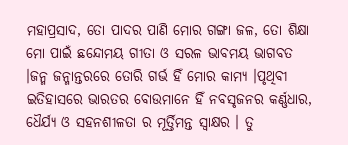ମହାପ୍ରସାଦ, ତୋ ପାଦର ପାଣି ମୋର ଗଙ୍ଗା ଜଳ, ତୋ ଶିକ୍ଷା ମୋ ପାଇଁ ଛନ୍ଦୋମୟ ଗୀତା ଓ ସରଳ ଭାବମୟ ଭାଗବତ ।ଜନ୍ମ ଜନ୍ମାନ୍ତରରେ ତୋରି ଗର୍ଭ ହିଁ ମୋର କାମ୍ୟ ।ପୃଥିବୀ ଇତିହାସରେ ଭାରତର ବୋଉମାନେ ହିଁ ନବସୃଜନର କର୍ଣ୍ଣଧାର, ଧୈର୍ଯ୍ୟ ଓ ସହନଶୀଳତା ର ମୂର୍ତ୍ତିମନ୍ତ ସ୍ବାକ୍ଷର । ତୁ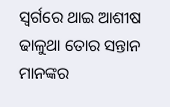ସ୍ବର୍ଗରେ ଥାଇ ଆଶୀଷ ଢାଳୁଥା ତୋର ସନ୍ତାନ ମାନଙ୍କର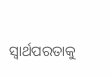ସ୍ବାର୍ଥପରତାକୁ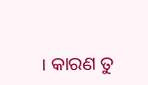। କାରଣ ତୁ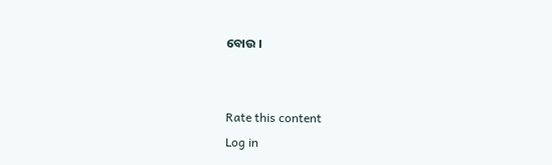ବୋଉ ।


Rate this content
Log in